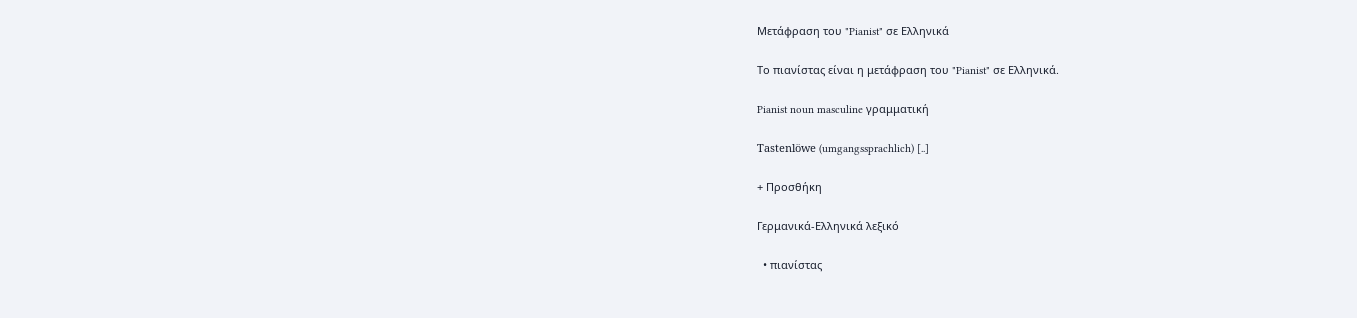Μετάφραση του "Pianist" σε Ελληνικά

Το πιανίστας είναι η μετάφραση του "Pianist" σε Ελληνικά.

Pianist noun masculine γραμματική

Tastenlöwe (umgangssprachlich) [..]

+ Προσθήκη

Γερμανικά-Ελληνικά λεξικό

  • πιανίστας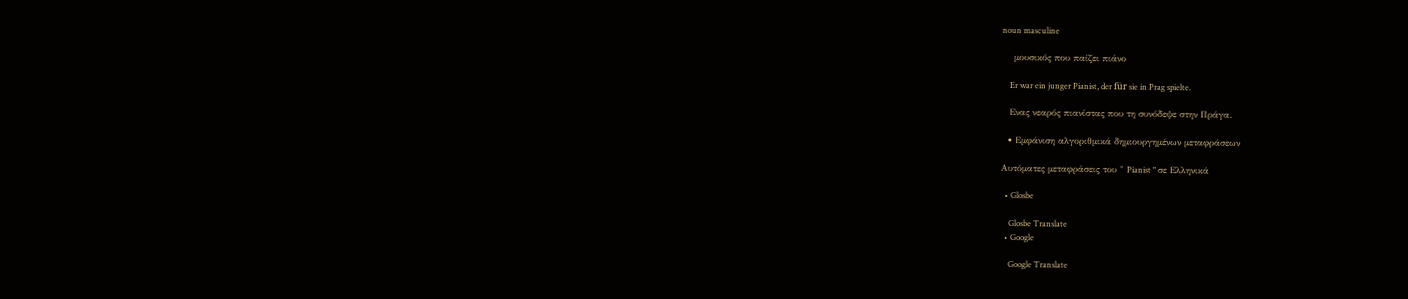noun masculine

    μουσικός που παίζει πιάνο

    Er war ein junger Pianist, der für sie in Prag spielte.

    Eνας νεαρός πιανίστας που τη συνόδεψε στην Πράγα.

  • Εμφάνιση αλγοριθμικά δημιουργημένων μεταφράσεων

Αυτόματες μεταφράσεις του " Pianist " σε Ελληνικά

  • Glosbe

    Glosbe Translate
  • Google

    Google Translate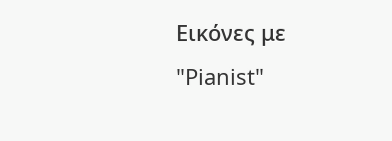Εικόνες με "Pianist"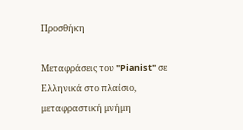Προσθήκη

Μεταφράσεις του "Pianist" σε Ελληνικά στο πλαίσιο, μεταφραστική μνήμη